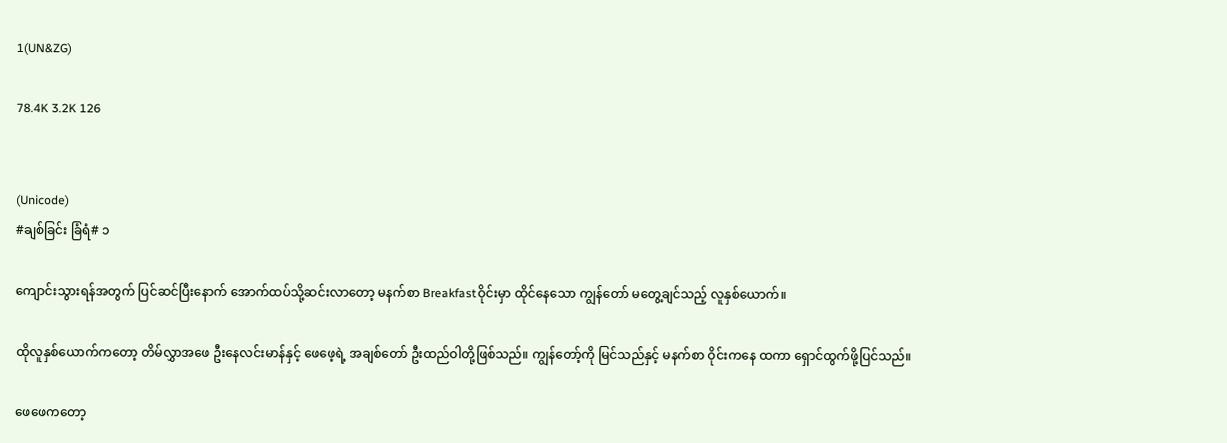1(UN&ZG)

78.4K 3.2K 126


(Unicode)
#ချစ်ခြင်း ခြံရံ# ၁

ကျောင်းသွားရန်အတွက် ပြင်ဆင်ပြီးနောက် အောက်ထပ်သို့ဆင်းလာတော့ မနက်စာ Breakfastဝိုင်းမှာ ထိုင်နေသော ကျွန်တော် မတွေ့ချင်သည့် လူနှစ်ယောက်။

ထိုလူနှစ်ယောက်ကတော့ တိမ်လွှာအဖေ ဦးနေလင်းမာန်နှင့် ဖေဖေ့ရဲ့ အချစ်တော် ဦးထည်ဝါတို့ဖြစ်သည်။ ကျွန်တော့်ကို မြင်သည်နှင့် မနက်စာ ဝိုင်းကနေ ထကာ ရှောင်ထွက်ဖို့ပြင်သည်။

ဖေဖေကတော့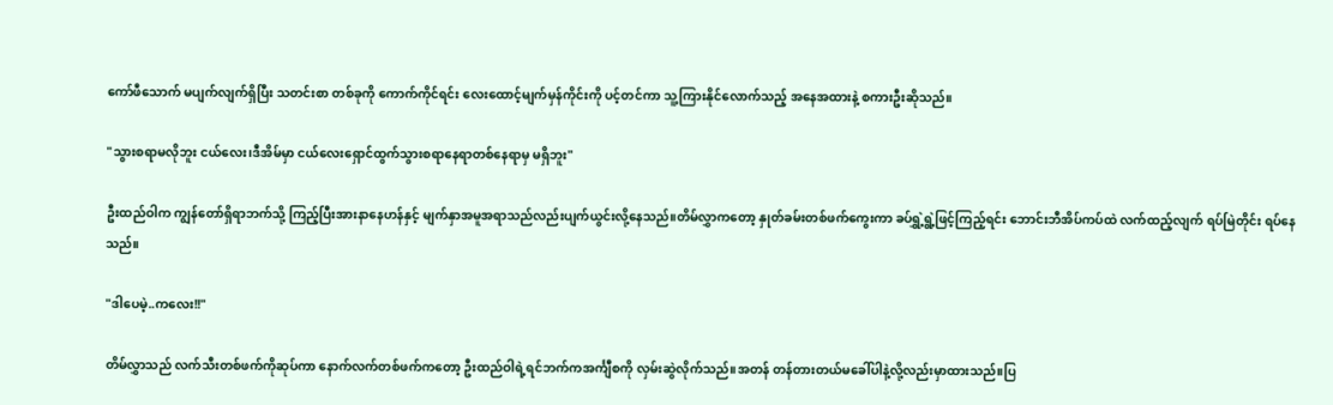ကော်ဖီသောက် မပျက်လျက်ရှိပြီး သတင်းစာ တစ်ခုကို ကောက်ကိုင်ရင်း လေးထောင့်မျက်မှန်ကိုင်းကို ပင့်တင်ကာ သူ့ကြားနိုင်လောက်သည့် အနေအထားနဲ့ စကားဦးဆိုသည်။

"သွားစရာမလိုဘူး ငယ်လေး၊ဒီအိမ်မှာ ငယ်လေးရှောင်ထွက်သွားစရာနေရာတစ်နေရာမှ မရှိဘူး"

ဦးထည်ဝါက ကျွန်တော်ရှိရာဘက်သို့ ကြည့်ပြီးအားနာနေဟန်နှင့် မျက်နှာအမူအရာသည်လည်းပျက်ယွင်းလို့နေသည်။တိမ်လွှာကတော့ နှုတ်ခမ်းတစ်ဖက်ကွေးကာ ခပ်ရွှဲ့ရွဲ့ဖြင့်ကြည့်ရင်း ဘောင်းဘီအိပ်ကပ်ထဲ လက်ထည့်လျက် ရပ်မြဲတိုင်း ရပ်နေသည်။

"ဒါပေမဲ့..ကလေး!!"

တိမ်လွှာသည် လက်သီးတစ်ဖက်ကိုဆုပ်ကာ နောက်လက်တစ်ဖက်ကတော့ ဦးထည်ဝါရဲ့ရင်ဘက်ကအင်္ကျီစကို လှမ်းဆွဲလိုက်သည်။အတန် တန်တားတယ်မခေါ်ပါနဲ့လို့လည်းမှာထားသည်။ပြ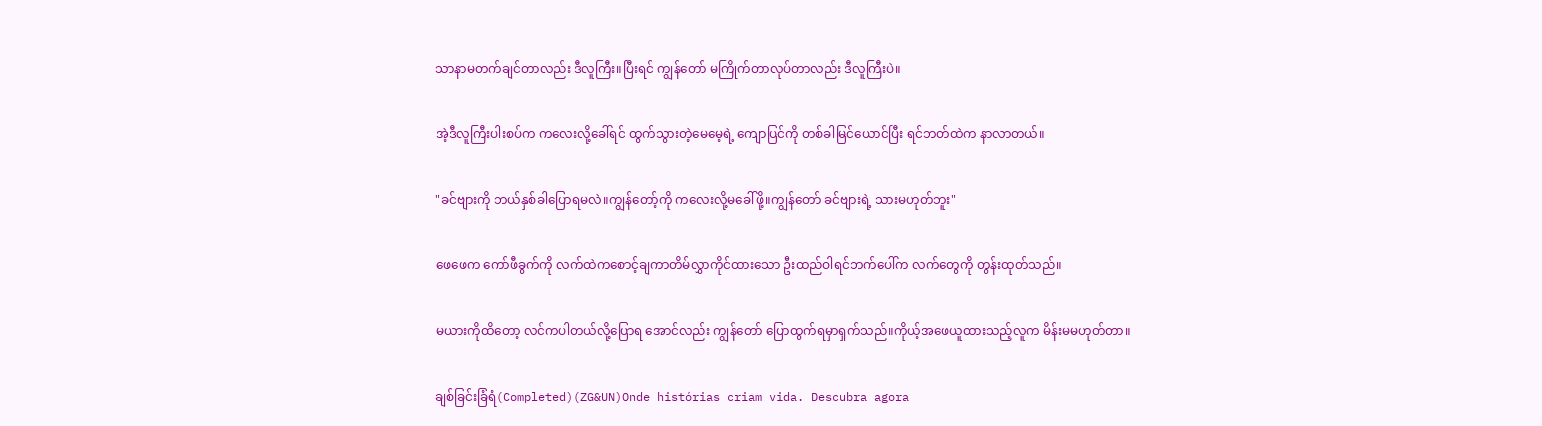သာနာမတက်ချင်တာလည်း ဒီလူကြီး။ပြီးရင် ကျွန်တော် မကြိုက်တာလုပ်တာလည်း ဒီလူကြီးပဲ။

အဲ့ဒီလူကြီးပါးစပ်က ကလေးလို့ခေါ်ရင် ထွက်သွားတဲ့မေမေ့ရဲ့ ကျောပြင်ကို တစ်ခါမြင်ယောင်ပြီး ရင်ဘတ်ထဲက နာလာတယ်။

"ခင်ဗျားကို ဘယ်နှစ်ခါပြောရမလဲ။ကျွန်တော့်ကို ကလေးလို့မခေါ်ဖို့။ကျွန်တော် ခင်ဗျားရဲ့ သားမဟုတ်ဘူး"

ဖေဖေက ကော်ဖီခွက်ကို လက်ထဲကစောင့်ချကာတိမ်လွှာကိုင်ထားသော ဦးထည်ဝါရင်ဘက်ပေါ်က လက်တွေကို တွန်းထုတ်သည်။

မယားကိုထိတော့ လင်ကပါတယ်လို့ပြောရ အောင်လည်း ကျွန်တော် ပြောထွက်ရမှာရှက်သည်။ကိုယ့်အဖေယူထားသည့်လူက မိန်းမမဟုတ်တာ။

ချစ်ခြင်းခြံရံ(Completed)(ZG&UN)Onde histórias criam vida. Descubra agora